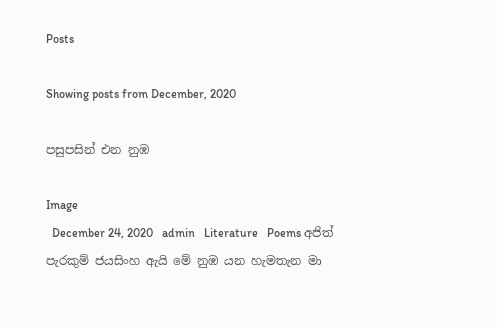Posts

Showing posts from December, 2020

පසුපසින් එන නුඹ

Image
  December 24, 2020   admin   Literature   Poems අජිත් පැරකුම් ජයසිංහ ඇයි මේ නුඹ යන හැමතැන මා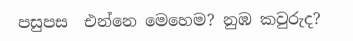පසුපස  එන්නෙ මෙහෙම? නුඹ කවුරුද?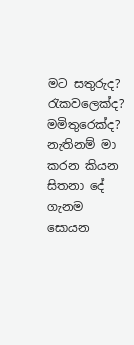මට සතුරුද? රැකවලෙක්ද? මමිතුරෙක්ද? නැතිනම් මා කරන කියන සිතනා දේ  ගැනම සොයන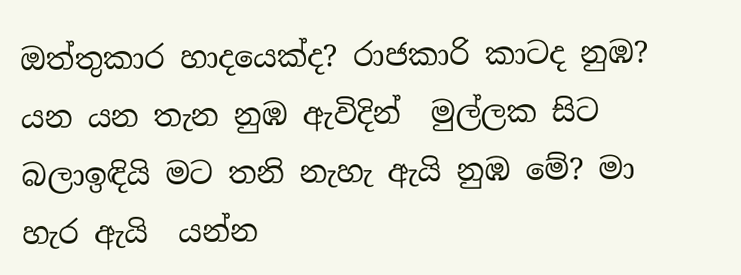ඔත්තුකාර හාදයෙක්ද? රාජකාරි කාටද නුඹ? යන යන තැන නුඹ ඇවිදින්  මුල්ලක සිට බලාඉඳියි මට තනි නැහැ ඇයි නුඹ මේ? මා හැර ඇයි  යන්න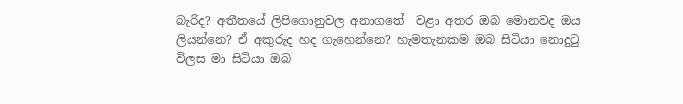බැරිද? අතීතයේ ලිපිගොනුවල අනාගතේ  වළා අතර ඔබ මොනවද ඔය ලියන්නෙ? ඒ අකුරුද හද ගැහෙන්නෙ? හැමතැනකම ඔබ සිටියා නොදුටු විලස මා සිටියා ඔබ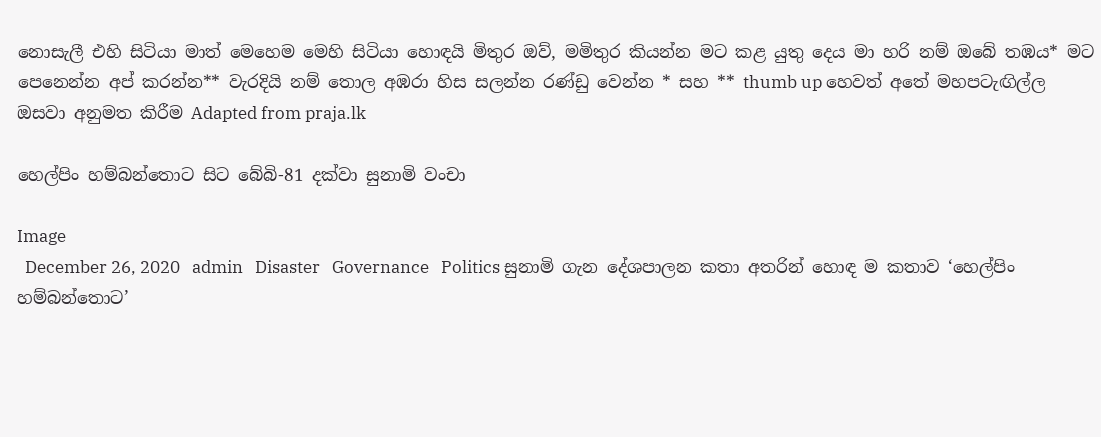නොසැලී එහි සිටියා මාත් මෙහෙම මෙහි සිටියා හොඳයි මිතුර ඔව්, මමිතුර කියන්න මට කළ යුතු දෙය මා හරි නම් ඔබේ තඹය* මට පෙනෙන්න අප් කරන්න** වැරදියි නම් තොල අඹරා හිස සලන්න රණ්ඩු වෙන්න * සහ ** thumb up හෙවත් අතේ මහපටැඟිල්ල ඔසවා අනුමත කිරීම Adapted from praja.lk

හෙල්පිං හම්බන්තොට සිට බේබි-81 දක්වා සුනාමි වංචා

Image
  December 26, 2020   admin   Disaster   Governance   Politics සුනාමි ගැන දේශපාලන කතා අතරින් හොඳ ම කතාව ‘හෙල්පිං හම්බන්තොට’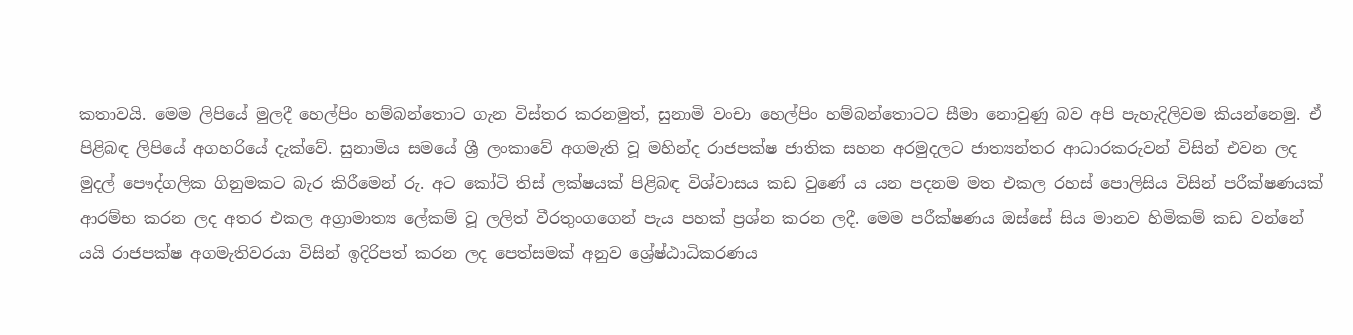කතාවයි. මෙම ලිපියේ මුලදී හෙල්පිං හම්බන්තොට ගැන විස්තර කරනමුත්, සුනාමි වංචා හෙල්පිං හම්බන්තොටට සීමා නොවුණු බව අපි පැහැදිලිවම කියන්නෙමු. ඒ පිළිබඳ ලිපියේ අගහරියේ දැක්වේ. සුනාමිය සමයේ ශ්‍රී ලංකාවේ අගමැති වූ මහින්ද රාජපක්ෂ‍ ජාතික සහන අරමුදලට ජාත්‍යන්තර ආධාරකරුවන් විසින් එවන ලද මුදල් පෞද්ගලික ගිනුමකට බැර කිරීමෙන් රු. අට කෝටි තිස් ලක්ෂයක් පිළිබඳ විශ්වාසය කඩ වුණේ ය යන පදනම මත එකල රහස් පොලිසිය විසින් පරීක්ෂණයක් ආරම්භ කරන ලද අතර එකල අග්‍රාමාත්‍ය ලේකම් වූ ලලිත් වීරතුංගගෙන් පැය පහක් ප්‍රශ්න කරන ලදී. මෙම පරීක්ෂණය ඔස්සේ සිය මානව හිමිකම් කඩ වන්නේ යයි රාජපක්ෂ අගමැතිවරයා විසින් ඉදිරිපත් කරන ලද පෙත්සමක් අනුව ශ්‍රේෂ්ඨාධිකරණය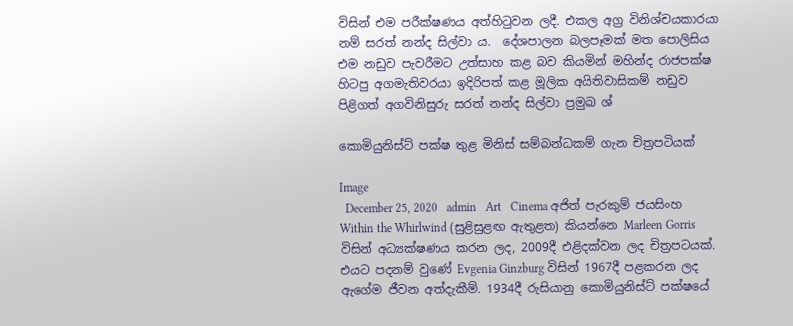විසින් එම පරීක්ෂණය අත්හිටුවන ලදී. එකල අග්‍ර විනිශ්චයකාරයා නම් සරත් නන්ද සිල්වා ය.  දේශපාලන බලපෑමක් මත පොලිසිය එම නඩුව පැවරීමට උත්සාහ කළ බව කියමින් මහින්ද රාජපක්ෂ හිටපු අගමැතිවරයා ඉදිරිපත් කළ මූලික අයිතිවාසිකම් නඩුව පිළිගත් අගවිනිසුරු සරත් නන්ද සිල්වා ප්‍රමුඛ ශ්‍

කොමියුනිස්ට් පක්ෂ තුළ මිනිස් සම්බන්ධකම් ගැන චිත්‍රපටියක්

Image
  December 25, 2020   admin   Art   Cinema අජිත් පැරකුම් ජයසිංහ Within the Whirlwind (සුළිසුළඟ ඇතුළත) කියන්නෙ Marleen Gorris විසින් අධ්‍යක්ෂණය කරන ලද, 2009දී එළිදක්වන ලද චිත්‍රපටයක්. එයට පදනම් වුණේ Evgenia Ginzburg විසින් 1967දී පළකරන ලද ඇගේම ජීවන අත්දැකීම්. 1934දී රුසියානු කොමියුනිස්ට් පක්ෂයේ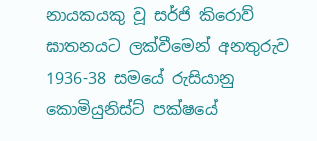නායකයකු වූ සර්ජි කිරොව් ඝාතනයට ලක්වීමෙන් අනතුරුව 1936-38 සමයේ රුසියානු කොමියුනිස්ට් පක්ෂයේ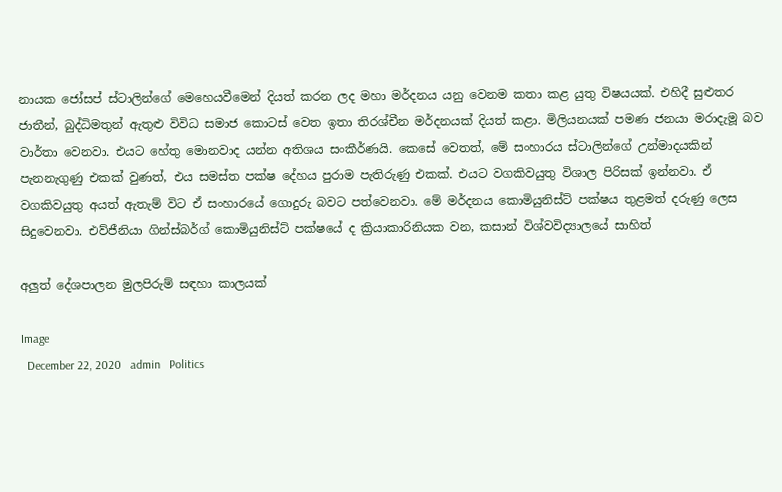නායක ජෝසප් ස්ටාලින්ගේ මෙහෙයවීමෙන් දියත් කරන ලද මහා මර්දනය යනු වෙනම කතා කළ යුතු විෂයයක්. එහිදී සුළුතර ජාතීන්, බුද්ධිමතුන් ඇතුළු විවිධ සමාජ කොටස් වෙත ඉතා තිරශ්චීන මර්දනයක් දියත් කළා. මිලියනයක් පමණ ජනයා මරාදැමූ බව වාර්තා වෙනවා. එයට හේතු මොනවාද යන්න අතිශය සංකීර්ණයි. කෙසේ වෙතත්, මේ සංහාරය ස්ටාලින්ගේ උන්මාදයකින් පැනනැගුණු එකක් වුණත්, එය සමස්ත පක්ෂ දේහය පුරාම පැතිරුණු එකක්. එයට වගකිවයුතු විශාල පිරිසක් ඉන්නවා. ඒ වගකිවයුතු අයත් ඇතැම් විට ඒ සංහාරයේ ගොදුරු බවට පත්වෙනවා. මේ මර්දනය කොමියුනිස්ට් පක්ෂය තුළමත් දරුණු ලෙස සිදුවෙනවා. එව්ජීනියා ගින්ස්බර්ග් කොමියුනිස්ට් පක්ෂයේ ද ක්‍රියාකාරිනියක වන, කසාන් විශ්වවිද්‍යාලයේ සාහිත්‍

අලුත් දේශපාලන මුලපිරුම් සඳහා කාලයක්

Image
  December 22, 2020   admin   Politics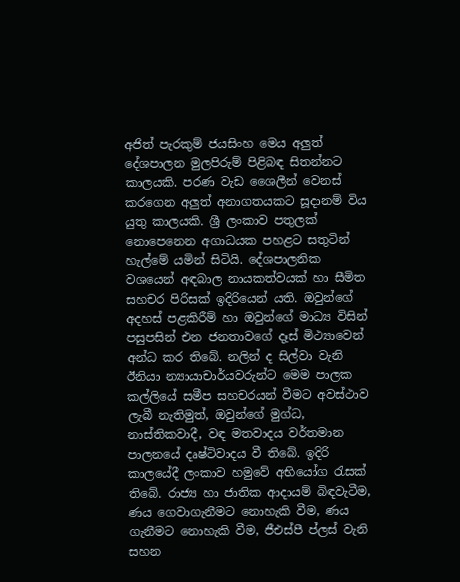අජිත් පැරකුම් ජයසිංහ මෙය අලුත් දේශපාලන මුලපිරුම් පිළිබඳ සිතන්නට කාලයකි. පරණ වැඩ ශෛලීන් වෙනස් කරගෙන අලුත් අනාගතයකට සූදානම් විය යුතු කාලයකි. ශ්‍රී ලංකාව පතුලක් නොපෙනෙන අගාධයක පහළට සතුටින් හැල්මේ යමින් සිටියි. දේශපාලනික වශයෙන් අඳබාල නායකත්වයක් හා සීමිත සහචර පිරිසක් ඉදිරියෙන් යති. ඔවුන්ගේ අදහස් පළකිරීම් හා ඔවුන්ගේ මාධ්‍ය විසින් පසුපසින් එන ජනතාවගේ දෑස් මිථ්‍යාවෙන් අන්ධ කර තිබේ. නලින් ද සිල්වා වැනි ඊනියා න්‍යායාචාර්යවරුන්ට මෙම පාලක කල්ලියේ සමීප සහචරයන් වීමට අවස්ථාව ලැබී නැතිමුත්, ඔවුන්ගේ මුග්ධ, නාස්තිකවාදී, වඳ මතවාදය වර්තමාන පාලනයේ දෘෂ්ටිවාදය වී තිබේ. ඉදිරි කාලයේදී ලංකාව හමුවේ අභියෝග රැසක් තිබේ. රාජ්‍ය හා ජාතික ආදායම් බිඳවැටීම, ණය ගෙවාගැනීමට නොහැකි වීම, ණය ගැනීමට නොහැකි වීම, ජීඑස්පී ප්ලස් වැනි සහන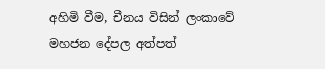අහිමි වීම, චීනය විසින් ලංකාවේ මහජන දේපල අත්පත්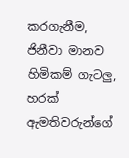කරගැනීම, ජිනීවා මානව හිමිකම් ගැටලු, හරක් ඇමතිවරුන්ගේ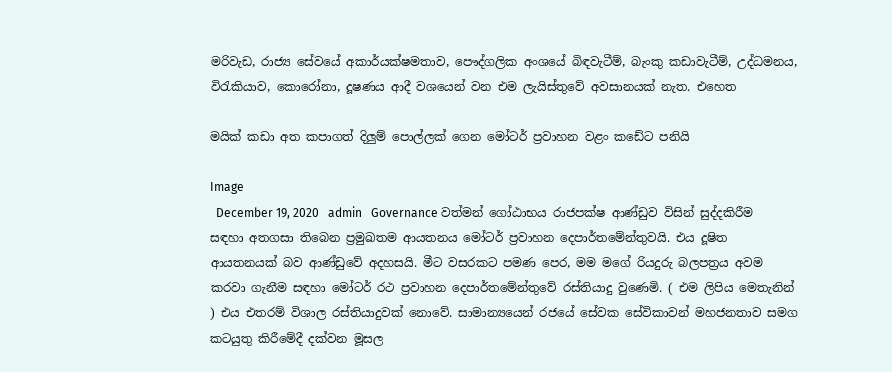මරිවැඩ, රාජ්‍ය සේවයේ අකාර්යක්ෂමතාව, පෞද්ගලික අංශයේ බිඳවැටීම්, බැංකු කඩාවැටීම්, උද්ධමනය, විරැකියාව, කොරෝනා, දූෂණය ආදී වශයෙන් වන එම ලැයිස්තුවේ අවසානයක් නැත. එහෙත

මයික් කඩා අත කපාගත් දිලුම් පොල්ලක් ගෙන මෝටර් ප්‍රවාහන වළං කඩේට පනියි

Image
  December 19, 2020   admin   Governance වත්මන් ගෝඨාභය රාජපක්ෂ ආණ්ඩුව විසින් සුද්දකිරීම සඳහා අතගසා තිබෙන ප්‍රමුඛතම ආයතනය මෝටර් ප්‍රවාහන දෙපාර්තමේන්තුවයි. එය දූෂිත ආයතනයක් බව ආණ්ඩුවේ අදහසයි. මීට වසරකට පමණ පෙර, මම මගේ රියදුරු බලපත්‍රය අවම කරවා ගැනීම සඳහා මෝටර් රථ ප්‍රවාහන දෙපාර්තමේන්තුවේ රස්තියාදු වුණෙමි. ( එම ලිපිය මෙතැනින් ) එය එතරම් විශාල රස්තියාදුවක් නොවේ. සාමාන්‍යයෙන් රජයේ සේවක සේවිකාවන් මහජනතාව සමග කටයුතු කිරීමේදී දක්වන මූසල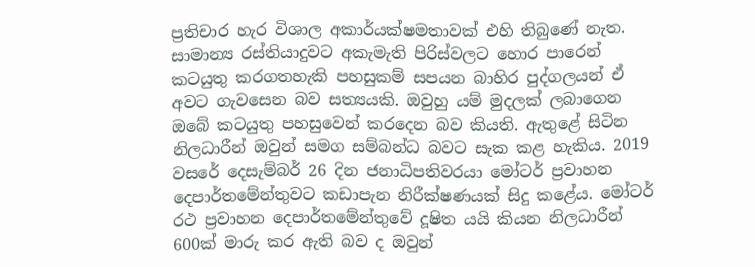ප්‍රතිචාර හැර විශාල අකාර්යක්ෂමතාවක් එහි තිබුණේ නැත. සාමාන්‍ය රස්තියාදුවට අකැමැති පිරිස්වලට හොර පාරෙන් කටයුතු කරගතහැකි පහසුකම් සපයන බාහිර පුද්ගලයන් ඒ අවට ගැවසෙන බව සත්‍යයකි. ඔවුහු යම් මුදලක් ලබාගෙන ඔබේ කටයුතු පහසුවෙන් කරදෙන බව කියති. ඇතුළේ සිටින නිලධාරීන් ඔවුන් සමග සම්බන්ධ බවට සැක කළ හැකිය. 2019 වසරේ දෙසැම්බර් 26 දින ජනාධිපතිවරයා මෝටර් ප්‍රවාහන දෙපාර්තමේන්තුවට කඩාපැන නිරීක්ෂණයක් සිදු කළේය. මෝටර් රථ ප්‍රවාහන දෙපාර්තමේන්තුවේ දූෂිත යයි කියන නිලධාරීන් 600ක් මාරු කර ඇති බව ද ඔවුන්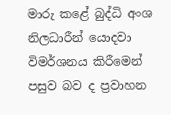මාරු කළේ බුද්ධි අංශ නිලධාරීන් යොදවා විමර්ශනය කිරීමෙන් පසුව බව ද ප්‍රවාහන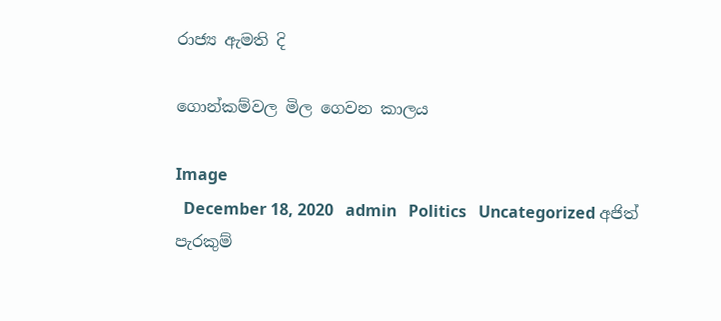රාජ්‍ය ඇමති දි

ගොන්කම්වල මිල ගෙවන කාලය

Image
  December 18, 2020   admin   Politics   Uncategorized අජිත් පැරකුම්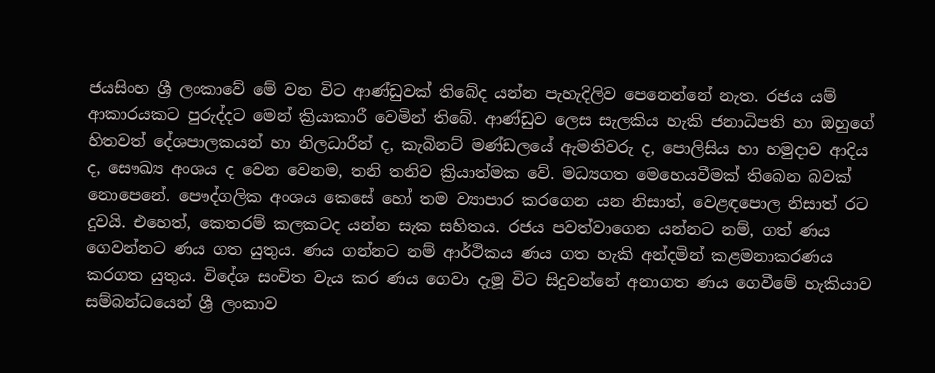ජයසිංහ ශ්‍රී ලංකාවේ මේ වන විට ආණ්ඩුවක් තිබේද යන්න පැහැදිලිව පෙනෙන්නේ නැත. රජය යම් ආකාරයකට පුරුද්දට මෙන් ක්‍රියාකාරී වෙමින් තිබේ. ආණ්ඩුව ලෙස සැලකිය හැකි ජනාධිපති හා ඔහුගේ හිතවත් දේශපාලකයන් හා නිලධාරීන් ද, කැබිනට් මණ්ඩලයේ ඇමතිවරු ද, පොලිසිය හා හමුදාව ආදිය ද, සෞඛ්‍ය අංශය ද වෙන වෙනම, තනි තනිව ක්‍රියාත්මක වේ. මධ්‍යගත මෙහෙයවීමක් තිබෙන බවක් නොපෙනේ. පෞද්ගලික අංශය කෙසේ හෝ තම ව්‍යාපාර කරගෙන යන නිසාත්, වෙළඳපොල නිසාත් රට දුවයි. එහෙත්, කෙතරම් කලකටද යන්න සැක සහිතය. රජය පවත්වාගෙන යන්නට නම්, ගත් ණය ගෙවන්නට ණය ගත යුතුය. ණය ගන්නට නම් ආර්ථිකය ණය ගත හැකි අන්දමින් කළමනාකරණය කරගත යුතුය. විදේශ සංචිත වැය කර ණය ගෙවා දැමූ විට සිදුවන්නේ අනාගත ණය ගෙවීමේ හැකියාව සම්බන්ධයෙන් ශ්‍රී ලංකාව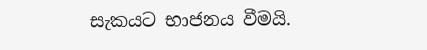සැකයට භාජනය වීමයි.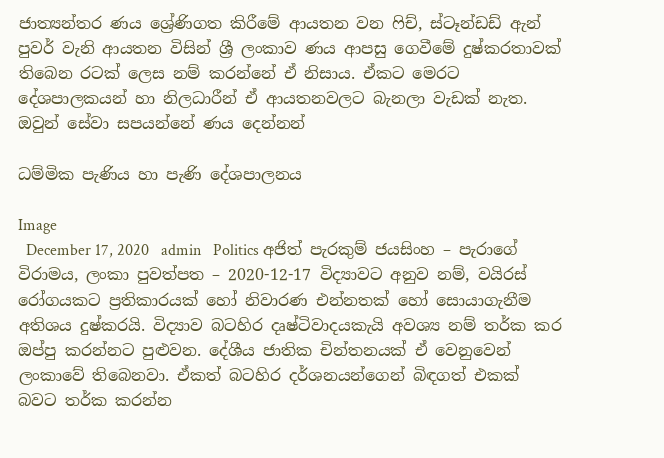ජාත්‍යන්තර ණය ශ්‍රේණිගත කිරීමේ ආයතන වන ෆිච්, ස්ටෑන්ඩඩ් ඇන් පුවර් වැනි ආයතන විසින් ශ්‍රී ලංකාව ණය ආපසු ගෙවීමේ දුෂ්කරතාවක් තිබෙන රටක් ලෙස නම් කරන්නේ ඒ නිසාය. ඒකට මෙරට දේශපාලකයන් හා නිලධාරීන් ඒ ආයතනවලට බැනලා වැඩක් නැත. ඔවුන් සේවා සපයන්නේ ණය දෙන්නන්

ධම්මික පැණිය හා පැණි දේශපාලනය

Image
  December 17, 2020   admin   Politics අජිත් පැරකුම් ජයසිංහ – පැරාගේ විරාමය, ලංකා පුවත්පත – 2020-12-17 විද්‍යාවට අනුව නම්, වයිරස් රෝගයකට ප්‍රතිකාරයක් හෝ නිවාරණ එන්නතක් හෝ සොයාගැනීම අතිශය දුෂ්කරයි. විද්‍යාව බටහිර දෘෂ්ටිවාදයකැයි අවශ්‍ය නම් තර්ක කර ඔප්පු කරන්නට පුළුවන. දේශීය ජාතික චින්තනයක් ඒ වෙනුවෙන් ලංකාවේ තිබෙනවා. ඒකත් බටහිර දර්ශනයන්ගෙන් බිඳගත් එකක් බවට තර්ක කරන්න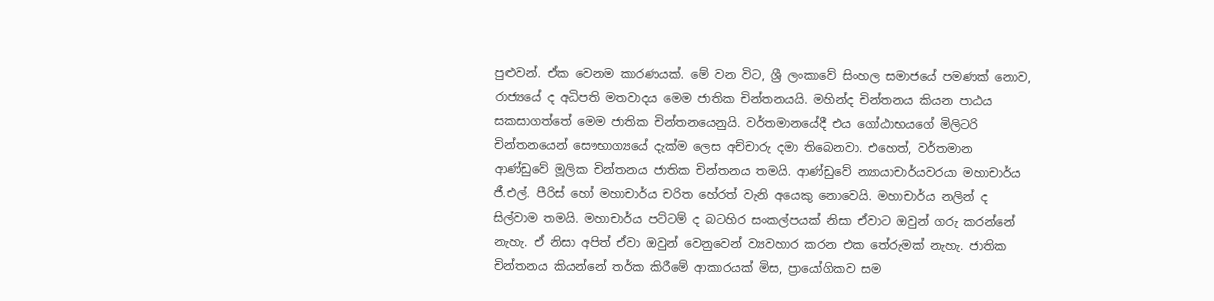පුළුවන්. ඒක වෙනම කාරණයක්. මේ වන විට, ශ්‍රී ලංකාවේ සිංහල සමාජයේ පමණක් නොව, රාජ්‍යයේ ද අධිපති මතවාදය මෙම ජාතික චින්තනයයි. මහින්ද චින්තනය කියන පාඨය සකසාගත්තේ මෙම ජාතික චින්තනයෙනුයි. වර්තමානයේදී එය ගෝඨාභයගේ මිලිටරි චින්තනයෙන් සෞභාග්‍යයේ දැක්ම ලෙස අච්චාරු දමා තිබෙනවා. එහෙත්, වර්තමාන ආණ්ඩුවේ මූලික චින්තනය ජාතික චින්තනය තමයි. ආණ්ඩුවේ න්‍යායාචාර්යවරයා මහාචාර්ය ජී.එල්. පීරිස් හෝ මහාචාර්ය චරිත හේරත් වැනි අයෙකු නොවෙයි. මහාචාර්ය නලින් ද සිල්වාම තමයි. මහාචාර්ය පට්ටම් ද බටහිර සංකල්පයක් නිසා ඒවාට ඔවුන් ගරු කරන්නේ නැහැ. ඒ නිසා අපිත් ඒවා ඔවුන් වෙනුවෙන් ව්‍යවහාර කරන එක තේරුමක් නැහැ. ජාතික චින්තනය කියන්නේ තර්ක කිරීමේ ආකාරයක් මිස, ප්‍රායෝගිකව සම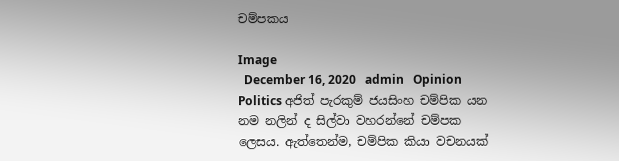චම්පකය

Image
  December 16, 2020   admin   Opinion   Politics අජිත් පැරකුම් ජයසිංහ චම්පික යන නම නලින් ද සිල්වා වහරන්නේ චම්පක ලෙසය. ඇත්තෙන්ම, චම්පික කියා වචනයක්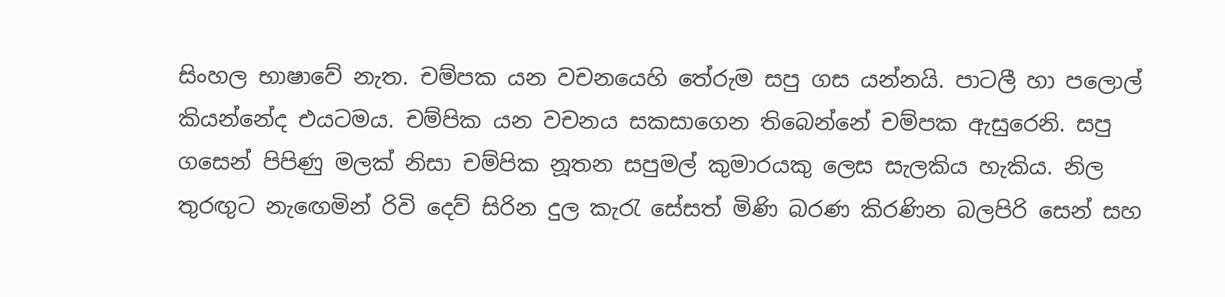සිංහල භාෂාවේ නැත. චම්පක යන වචනයෙහි තේරුම සපු ගස යන්නයි. පාටලී හා පලොල් කියන්නේද එයටමය. චම්පික යන වචනය සකසාගෙන තිබෙන්නේ චම්පක ඇසුරෙනි. සපු ගසෙන් පිපිණු මලක් නිසා චම්පික නූතන සපුමල් කුමාරයකු ලෙස සැලකිය හැකිය. නිල තුරඟුට නැඟෙමින් රිවි දෙව් සිරින දුල කැරැ සේසත් මිණි බරණ කිරණින බලපිරි සෙන් සහ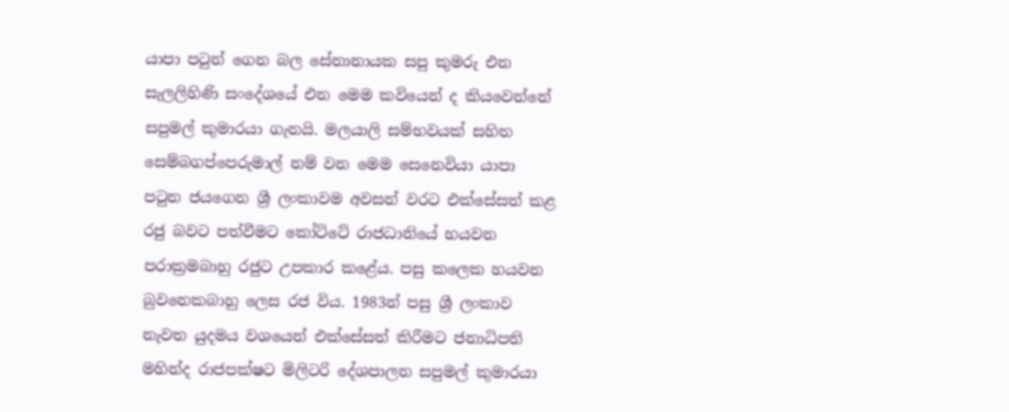යාපා පටුන් ගෙන බල සේනානායක සපු කුමරු එන සැලලිහිණි සංදේශයේ එන මෙම කවියෙන් ද කියවෙන්නේ සපුමල් කුමාරයා ගැනයි. මලයාලි සම්භවයක් සහිත සෙම්බගප්පෙරුමාල් නම් වන මෙම සෙනෙවියා යාපා පටුන ජයගෙන ශ්‍රී ලංකාවම අවසන් වරට එක්සේසත් කළ රජු බවට පත්වීමට කෝට්ටේ රාජධානියේ හයවන පරාක්‍රමබාහු රජුට උපකාර කළේය. පසු කලෙක හයවන බුවනෙකබාහු ලෙස රජ විය. 1983න් පසු ශ්‍රී ලංකාව නැවත යුදමය වශයෙන් එක්සේසත් කිරීමට ජනාධිපති මහින්ද රාජපක්ෂට මිලිටරි දේශපාලන සපුමල් කුමාරයා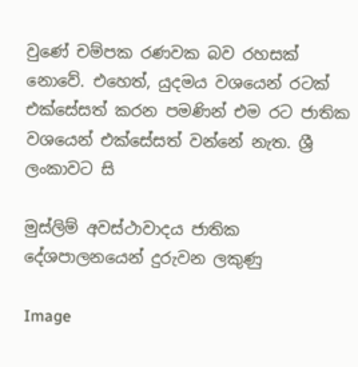වුණේ චම්පක රණවක බව රහසක් නොවේ. එහෙත්, යුදමය වශයෙන් රටක් එක්සේසත් කරන පමණින් එම රට ජාතික වශයෙන් එක්සේසත් වන්නේ නැත. ශ්‍රී ලංකාවට සි

මුස්ලිම් අවස්ථාවාදය ජාතික දේශපාලනයෙන් දුරුවන ලකුණු

Image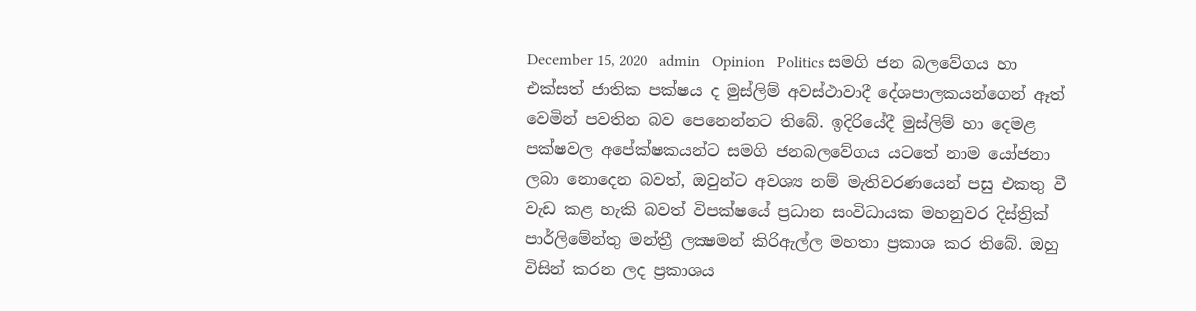December 15, 2020   admin   Opinion   Politics සමගි ජන බලවේගය හා එක්සත් ජාතික පක්ෂය ද මුස්ලිම් අවස්ථාවාදී දේශපාලකයන්ගෙන් ඈත් වෙමින් පවතින බව පෙනෙන්නට තිබේ. ඉදිරියේදී මුස්ලිම් හා දෙමළ පක්ෂවල අපේක්ෂකයන්ට සමගි ජනබලවේගය යටතේ නාම යෝජනා ලබා නොදෙන බවත්, ඔවුන්ට අවශ්‍ය නම් මැතිවරණයෙන් පසු එකතු වී වැඩ කළ හැකි බවත් විපක්ෂයේ ප්‍රධාන සංවිධායක මහනුවර දිස්ත්‍රික් පාර්ලිමේන්තු මන්ත්‍රී ලක්‍ෂමන් කිරිඇල්ල මහතා ප්‍රකාශ කර තිබේ. ඔහු විසින් කරන ලද ප්‍රකාශය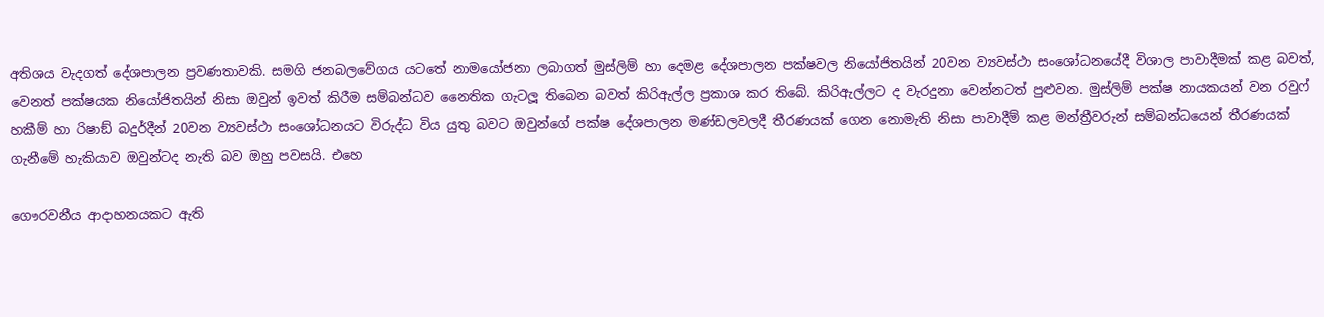අතිශය වැදගත් දේශපාලන ප්‍රවණතාවකි. සමගි ජනබලවේගය යටතේ නාමයෝජනා ලබාගත් මුස්ලිම් හා දෙමළ දේශපාලන පක්ෂවල නියෝජිතයින් 20වන ව්‍යවස්ථා සංශෝධනයේදී විශාල පාවාදීමක් කළ බවත්, වෙනත් පක්ෂයක නියෝජිතයින් නිසා ඔවුන් ඉවත් කිරීම සම්බන්ධව නෛතික ගැටලූ තිබෙන බවත් කිරිඇල්ල ප්‍රකාශ කර තිබේ. කිරිඇල්ලට ද වැරදුනා වෙන්නටත් පුළුවන. මුස්ලිම් පක්ෂ නායකයන් වන රවුෆ් හකීම් හා රිෂාඞ් බදුර්දීන් 20වන ව්‍යවස්ථා සංශෝධනයට විරුද්ධ විය යුතු බවට ඔවුන්ගේ පක්ෂ දේශපාලන මණ්ඩලවලදී තීරණයක් ගෙන නොමැති නිසා පාවාදීම් කළ මන්ත්‍රීවරුන් සම්බන්ධයෙන් තීරණයක් ගැනීමේ හැකියාව ඔවුන්ටද නැති බව ඔහු පවසයි. එහෙ

ගෞරවනීය ආදාහනයකට ඇති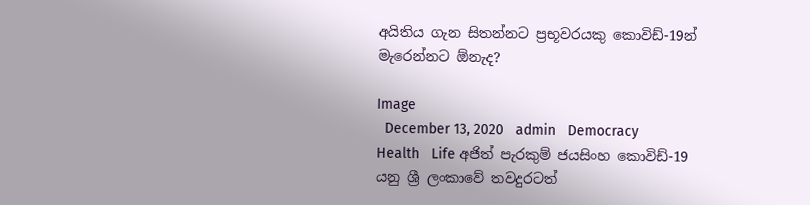අයිතිය ගැන සිතන්නට ප්‍රභූවරයකු කොවිඩ්-19න් මැරෙන්නට ඕනැද?

Image
  December 13, 2020   admin   Democracy   Health   Life අජිත් පැරකුම් ජයසිංහ කොවිඩ්-19 යනු ශ්‍රී ලංකාවේ තවදුරටත්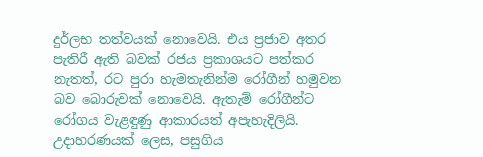දුර්ලභ තත්වයක් නොවෙයි. එය ප්‍රජාව අතර පැතිරී ඇති බවක් රජය ප්‍රකාශයට පත්කර නැතත්, රට පුරා හැමතැනින්ම රෝගීන් හමුවන බව බොරුවක් නොවෙයි. ඇතැම් රෝගීන්ට රෝගය වැළඳුණු ආකාරයත් අපැහැදිලියි. උදාහරණයක් ලෙස, පසුගිය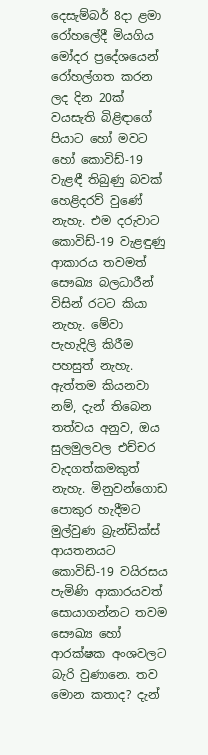දෙසැම්බර් 8දා ළමා රෝහලේදී මියගිය මෝදර ප්‍රදේශයෙන් රෝහල්ගත කරන ලද දින 20ක් වයසැති බිළිඳාගේ පියාට හෝ මවට හෝ කොවිඩ්-19 වැළඳී තිබුණු බවක් හෙළිදරව් වුණේ නැහැ. එම දරුවාට කොවිඩ්-19 වැළඳුණු ආකාරය තවමත් සෞඛ්‍ය බලධාරීන් විසින් රටට කියා නැහැ. මේවා පැහැදිලි කිරීම පහසුත් නැහැ. ඇත්තම කියනවා නම්, දැන් තිබෙන තත්වය අනුව, ඔය සුලමුලවල එච්චර වැදගත්කමකුත් නැහැ. මිනුවන්ගොඩ පොකුර හැදීමට මුල්වුණ බ්‍රැන්ඩික්ස් ආයතනයට කොවිඩ්-19 වයිරසය පැමිණි ආකාරයවත් සොයාගන්නට තවම සෞඛ්‍ය හෝ ආරක්ෂක අංශවලට බැරි වුණානෙ. තව මොන කතාද? දැන්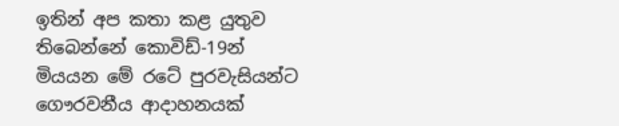ඉතින් අප කතා කළ යුතුව තිබෙන්නේ කොවිඩ්-19න් මියයන මේ රටේ පුරවැසියන්ට ගෞරවනීය ආදාහනයක්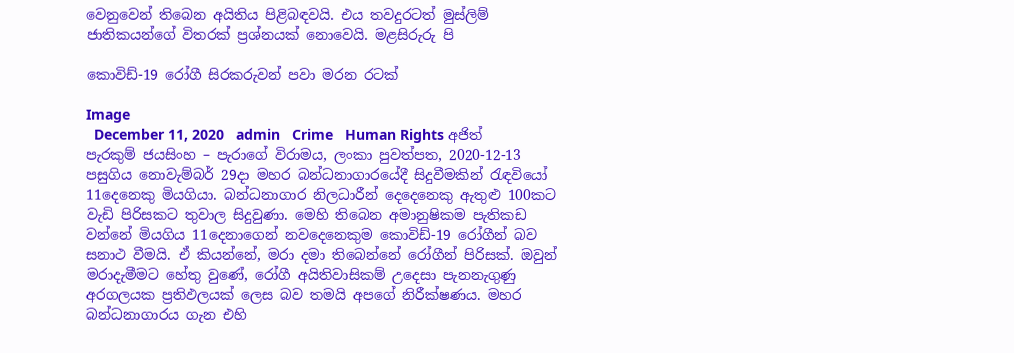වෙනුවෙන් තිබෙන අයිතිය පිළිබඳවයි. එය තවදුරටත් මුස්ලිම් ජාතිකයන්ගේ විතරක් ප්‍රශ්නයක් නොවෙයි. මළසිරුරු පි

කොවිඩ්-19 රෝගී සිරකරුවන් පවා මරන රටක්

Image
  December 11, 2020   admin   Crime   Human Rights අජිත් පැරකුම් ජයසිංහ – පැරාගේ විරාමය, ලංකා පුවත්පත, 2020-12-13 පසුගිය නොවැම්බර් 29දා මහර බන්ධනාගාරයේදී සිදුවීමකින් රැඳවියෝ 11දෙනෙකු මියගියා. බන්ධනාගාර නිලධාරීන් දෙදෙනෙකු ඇතුළු 100කට වැඩි පිරිසකට තුවාල සිදුවුණා. මෙහි තිබෙන අමානුෂිකම පැතිකඩ වන්නේ මියගිය 11දෙනාගෙන් නවදෙනෙකුම කොවිඩ්-19 රෝගීන් බව සනාථ වීමයි. ඒ කියන්නේ, මරා දමා තිබෙන්නේ රෝගීන් පිරිසක්. ඔවුන් මරාදැමීමට හේතු වුණේ, රෝගී අයිතිවාසිකම් උදෙසා පැනනැගුණු අරගලයක ප්‍රතිඵලයක් ලෙස බව තමයි අපගේ නිරීක්ෂණය. මහර බන්ධනාගාරය ගැන එහි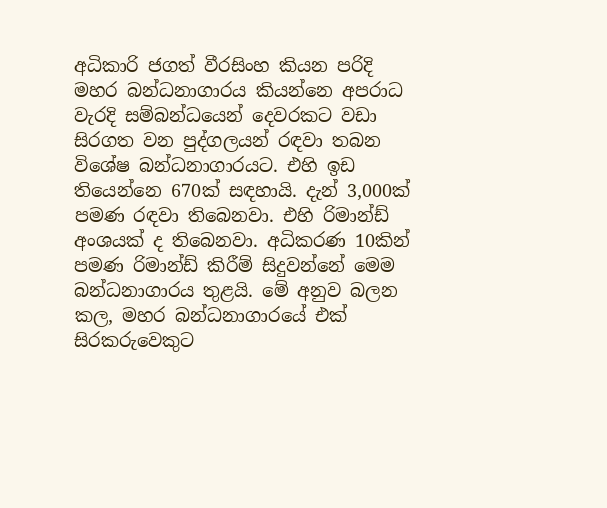අධිකාරි ජගත් වීරසිංහ කියන පරිදි මහර බන්ධනාගාරය කියන්නෙ අපරාධ වැරදි සම්බන්ධයෙන් දෙවරකට වඩා සිරගත වන පුද්ගලයන් රඳවා තබන විශේෂ බන්ධනාගාරයට. එහි ඉඩ තියෙන්නෙ 670ක් සඳහායි. දැන් 3,000ක් පමණ රඳවා තිබෙනවා. එහි රිමාන්ඩ් අංශයක් ද තිබෙනවා. අධිකරණ 10කින් පමණ රිමාන්ඩ් කිරීම් සිදුවන්නේ මෙම බන්ධනාගාරය තුළයි. මේ අනුව බලන කල, මහර බන්ධනාගාරයේ එක් සිරකරුවෙකුට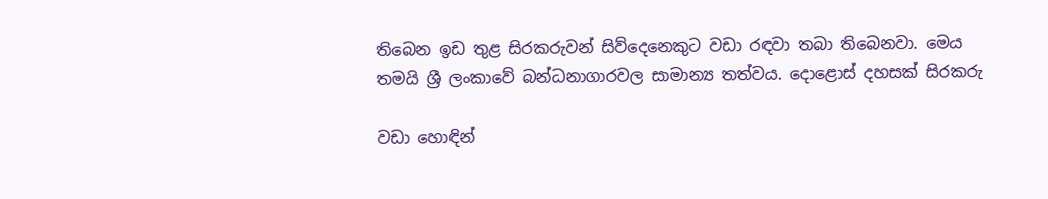තිබෙන ඉඩ තුළ සිරකරුවන් සිව්දෙනෙකුට වඩා රඳවා තබා තිබෙනවා. මෙය තමයි ශ්‍රී ලංකාවේ බන්ධනාගාරවල සාමාන්‍ය තත්වය. දොළොස් දහසක් සිරකරු

වඩා හොඳින්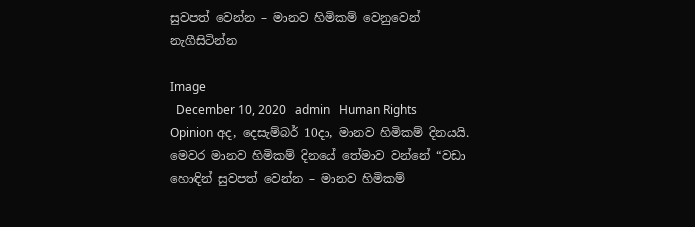සුවපත් වෙන්න – මානව හිමිකම් වෙනුවෙන් නැගීසිටින්න

Image
  December 10, 2020   admin   Human Rights   Opinion අද, දෙසැම්බර් 10දා, මානව හිමිකම් දිනයයි. මෙවර මානව හිමිකම් දිනයේ තේමාව වන්නේ “වඩා හොඳින් සුවපත් වෙන්න – මානව හිමිකම්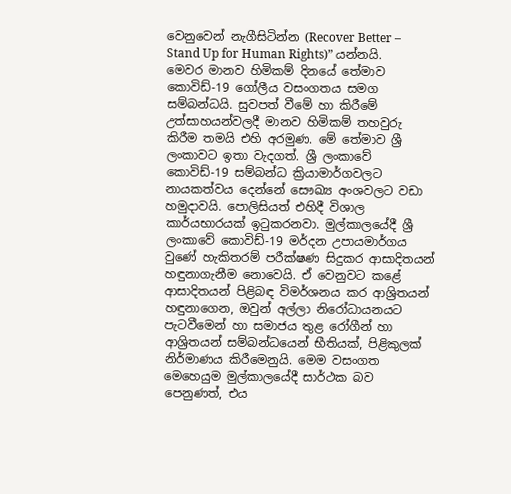වෙනුවෙන් නැගීසිටින්න (Recover Better – Stand Up for Human Rights)” යන්නයි. මෙවර මානව හිමිකම් දිනයේ තේමාව කොවිඩ්-19 ගෝලීය වසංගතය සමග සම්බන්ධයි. සුවපත් වීමේ හා කිරීමේ උත්සාහයන්වලදී මානව හිමිකම් තහවුරු කිරීම තමයි එහි අරමුණ. මේ තේමාව ශ්‍රී ලංකාවට ඉතා වැදගත්. ශ්‍රී ලංකාවේ කොවිඩ්-19 සම්බන්ධ ක්‍රියාමාර්ගවලට නායකත්වය දෙන්නේ සෞඛ්‍ය අංශවලට වඩා හමුදාවයි. පොලිසියත් එහිදී විශාල කාර්යභාරයක් ඉටුකරනවා. මුල්කාලයේදී ශ්‍රී ලංකාවේ කොවිඩ්-19 මර්දන උපායමාර්ගය වුණේ හැකිතරම් පරීක්ෂණ සිදුකර ආසාදිතයන් හඳුනාගැනීම නොවෙයි. ඒ වෙනුවට කළේ ආසාදිතයන් පිළිබඳ විමර්ශනය කර ආශ්‍රිතයන් හඳුනාගෙන, ඔවුන් අල්ලා නිරෝධායනයට පැටවීමෙන් හා සමාජය තුළ රෝගීන් හා ආශ්‍රිතයන් සම්බන්ධයෙන් භීතියක්, පිළිකුලක් නිර්මාණය කිරීමෙනුයි. මෙම වසංගත මෙහෙයුම මුල්කාලයේදී සාර්ථක බව පෙනුණත්, එය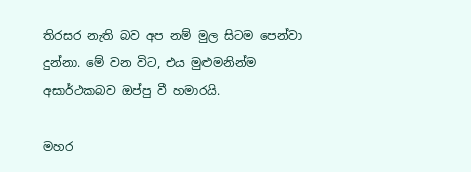තිරසර නැති බව අප නම් මුල සිටම පෙන්වා දුන්නා. මේ වන විට, එය මුළුමනින්ම අසාර්ථකබව ඔප්පු වී හමාරයි.

මහර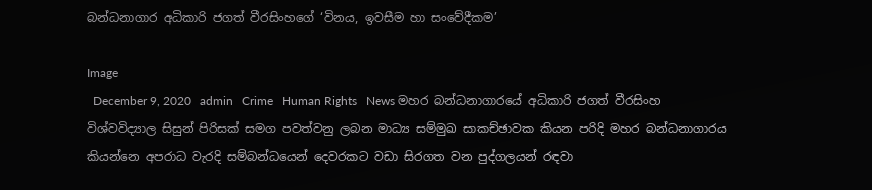බන්ධනාගාර අධිකාරි ජගත් වීරසිංහගේ ‘විනය, ඉවසීම හා සංවේදීකම’

Image
  December 9, 2020   admin   Crime   Human Rights   News මහර බන්ධනාගාරයේ අධිකාරි ජගත් වීරසිංහ විශ්වවිද්‍යාල සිසුන් පිරිසක් සමග පවත්වනු ලබන මාධ්‍ය සම්මුඛ සාකච්ඡාවක කියන පරිදි මහර බන්ධනාගාරය කියන්නෙ අපරාධ වැරදි සම්බන්ධයෙන් දෙවරකට වඩා සිරගත වන පුද්ගලයන් රඳවා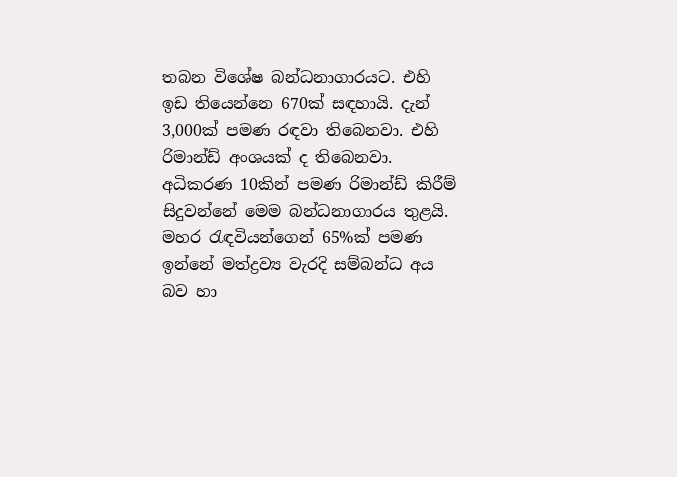තබන විශේෂ බන්ධනාගාරයට. එහි ඉඩ තියෙන්නෙ 670ක් සඳහායි. දැන් 3,000ක් පමණ රඳවා තිබෙනවා. එහි රිමාන්ඩ් අංශයක් ද තිබෙනවා. අධිකරණ 10කින් පමණ රිමාන්ඩ් කිරීම් සිදුවන්නේ මෙම බන්ධනාගාරය තුළයි. මහර රැඳවියන්ගෙන් 65%ක් පමණ ඉන්නේ මත්ද්‍රව්‍ය වැරදි සම්බන්ධ අය බව හා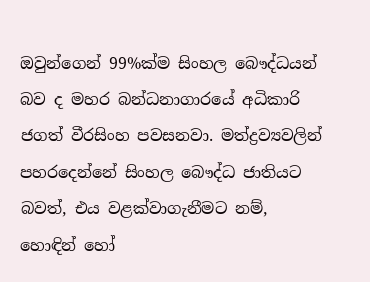ඔවුන්ගෙන් 99%ක්ම සිංහල බෞද්ධයන් බව ද මහර බන්ධනාගාරයේ අධිකාරි ජගත් වීරසිංහ පවසනවා. මත්ද්‍රව්‍යවලින් පහරදෙන්නේ සිංහල බෞද්ධ ජාතියට බවත්, එය වළක්වාගැනීමට නම්, හොඳින් හෝ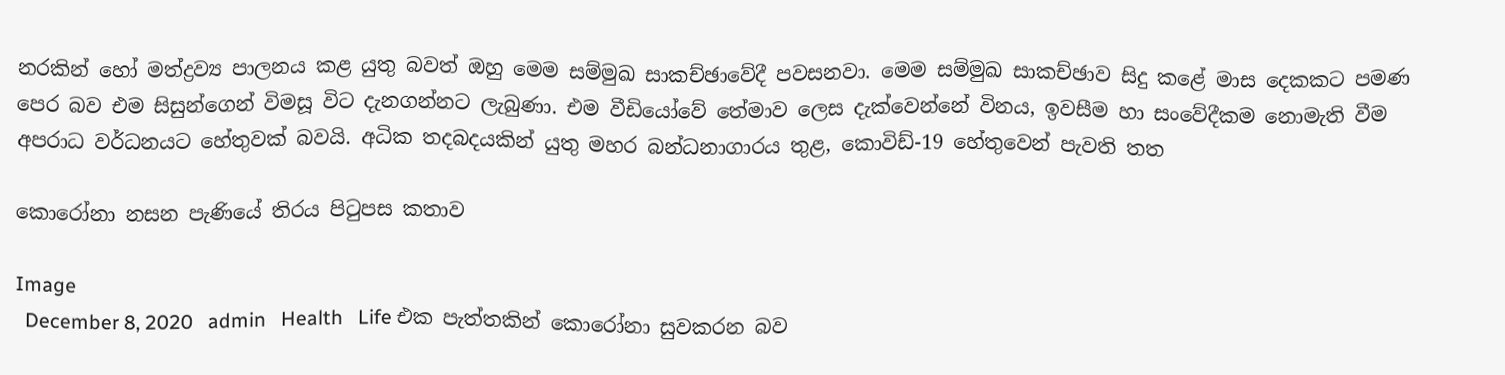නරකින් හෝ මත්ද්‍රව්‍ය පාලනය කළ යුතු බවත් ඔහු මෙම සම්මුඛ සාකච්ඡාවේදී පවසනවා. මෙම සම්මුඛ සාකච්ඡාව සිදු කළේ මාස දෙකකට පමණ පෙර බව එම සිසුන්ගෙන් විමසූ විට දැනගන්නට ලැබුණා. එම වීඩියෝවේ තේමාව ලෙස දැක්වෙන්නේ විනය, ඉවසීම හා සංවේදීකම නොමැති වීම අපරාධ වර්ධනයට හේතුවක් බවයි. අධික තදබදයකින් යුතු මහර බන්ධනාගාරය තුළ, කොවිඩ්-19 හේතුවෙන් පැවති තත

කොරෝනා නසන පැණියේ තිරය පිටුපස කතාව

Image
  December 8, 2020   admin   Health   Life එක පැත්තකින් කොරෝනා සුවකරන බව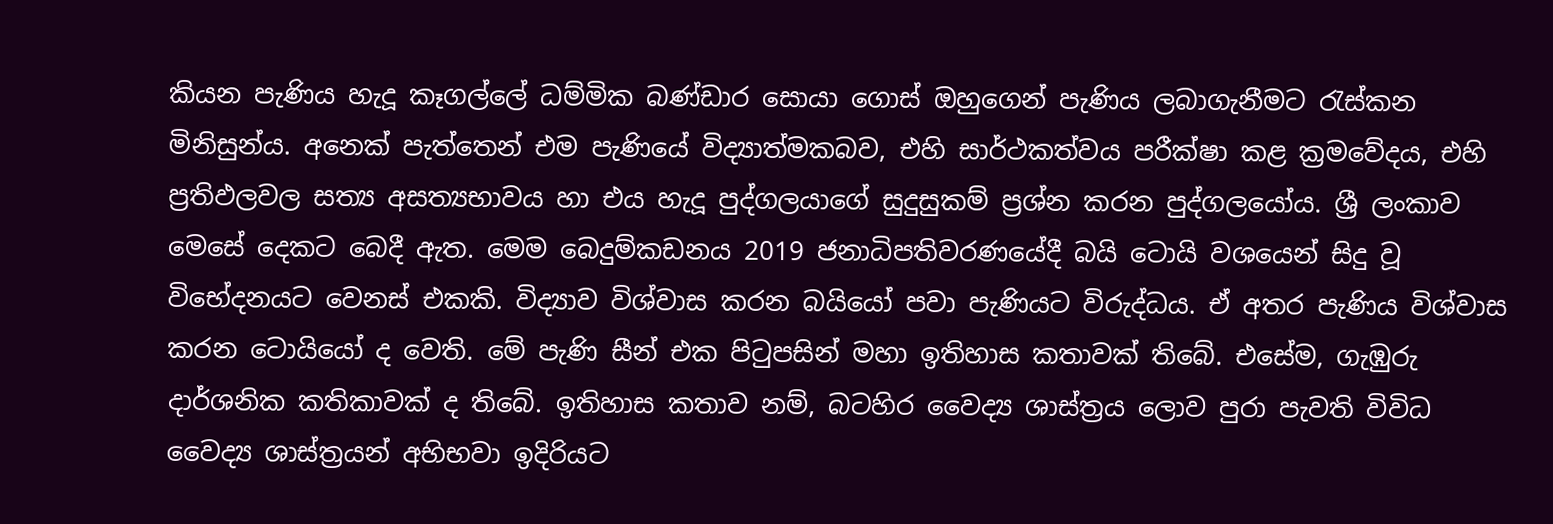කියන පැණිය හැදූ කෑගල්ලේ ධම්මික බණ්ඩාර සොයා ගොස් ඔහුගෙන් පැණිය ලබාගැනීමට රැස්කන මිනිසුන්ය. අනෙක් පැත්තෙන් එම පැණියේ විද්‍යාත්මකබව, එහි සාර්ථකත්වය පරීක්ෂා කළ ක්‍රමවේදය, එහි ප්‍රතිඵලවල සත්‍ය අසත්‍යභාවය හා එය හැදූ පුද්ගලයාගේ සුදුසුකම් ප්‍රශ්න කරන පුද්ගලයෝය. ශ්‍රී ලංකාව මෙසේ දෙකට බෙදී ඇත. මෙම බෙදුම්කඩනය 2019 ජනාධිපතිවරණයේදී බයි ටොයි වශයෙන් සිදු වූ විභේදනයට වෙනස් එකකි. විද්‍යාව විශ්වාස කරන බයියෝ පවා පැණියට විරුද්ධය. ඒ අතර පැණිය විශ්වාස කරන ටොයියෝ ද වෙති. මේ පැණි සීන් එක පිටුපසින් මහා ඉතිහාස කතාවක් තිබේ. එසේම, ගැඹුරු දාර්ශනික කතිකාවක් ද තිබේ. ඉතිහාස කතාව නම්, බටහිර වෛද්‍ය ශාස්ත්‍රය ලොව පුරා පැවති විවිධ වෛද්‍ය ශාස්ත්‍රයන් අභිභවා ඉදිරියට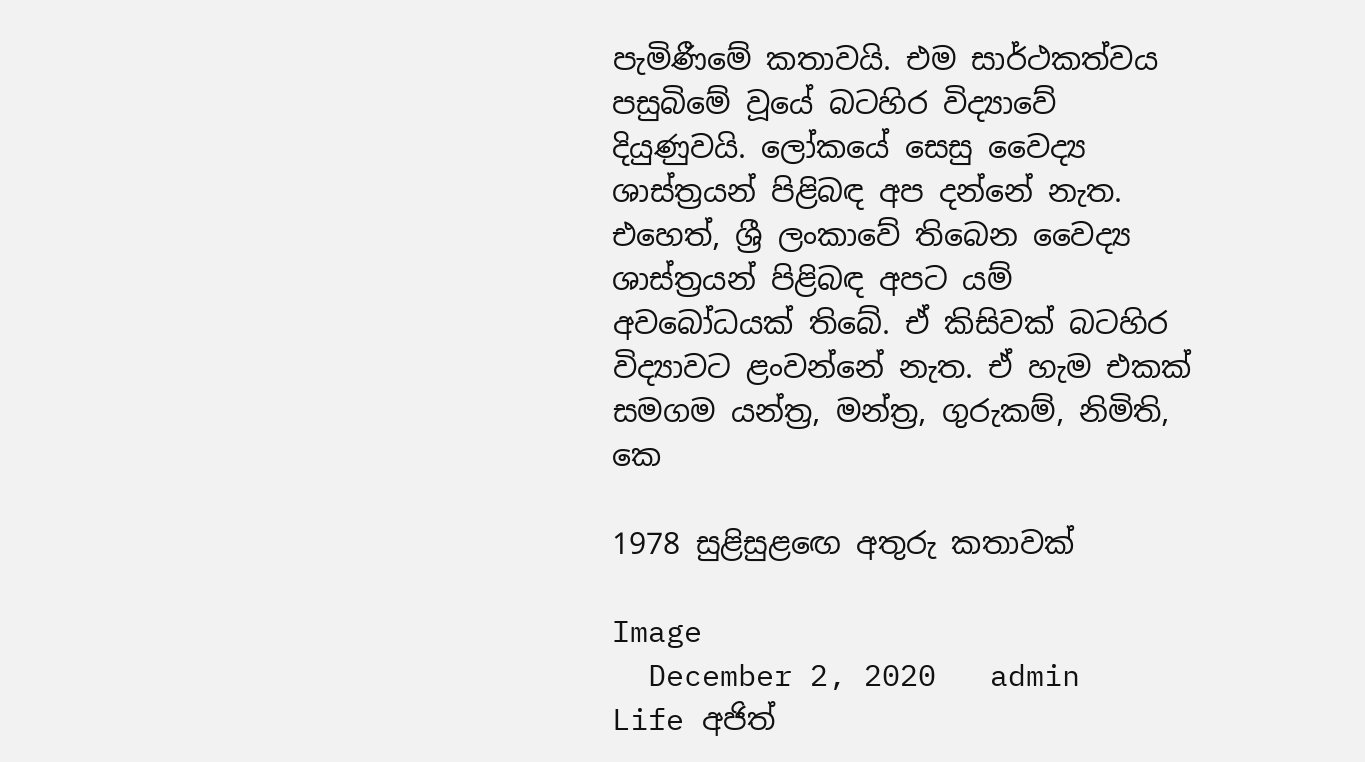පැමිණීමේ කතාවයි. එම සාර්ථකත්වය පසුබිමේ වූයේ බටහිර විද්‍යාවේ දියුණුවයි. ලෝකයේ සෙසු වෛද්‍ය ශාස්ත්‍රයන් පිළිබඳ අප දන්නේ නැත. එහෙත්, ශ්‍රී ලංකාවේ තිබෙන වෛද්‍ය ශාස්ත්‍රයන් පිළිබඳ අපට යම් අවබෝධයක් තිබේ. ඒ කිසිවක් බටහිර විද්‍යාවට ළංවන්නේ නැත. ඒ හැම එකක් සමගම යන්ත්‍ර, මන්ත්‍ර, ගුරුකම්, නිමිති, කෙ

1978 සුළිසුළඟෙ අතුරු කතාවක්

Image
  December 2, 2020   admin   Life අජිත්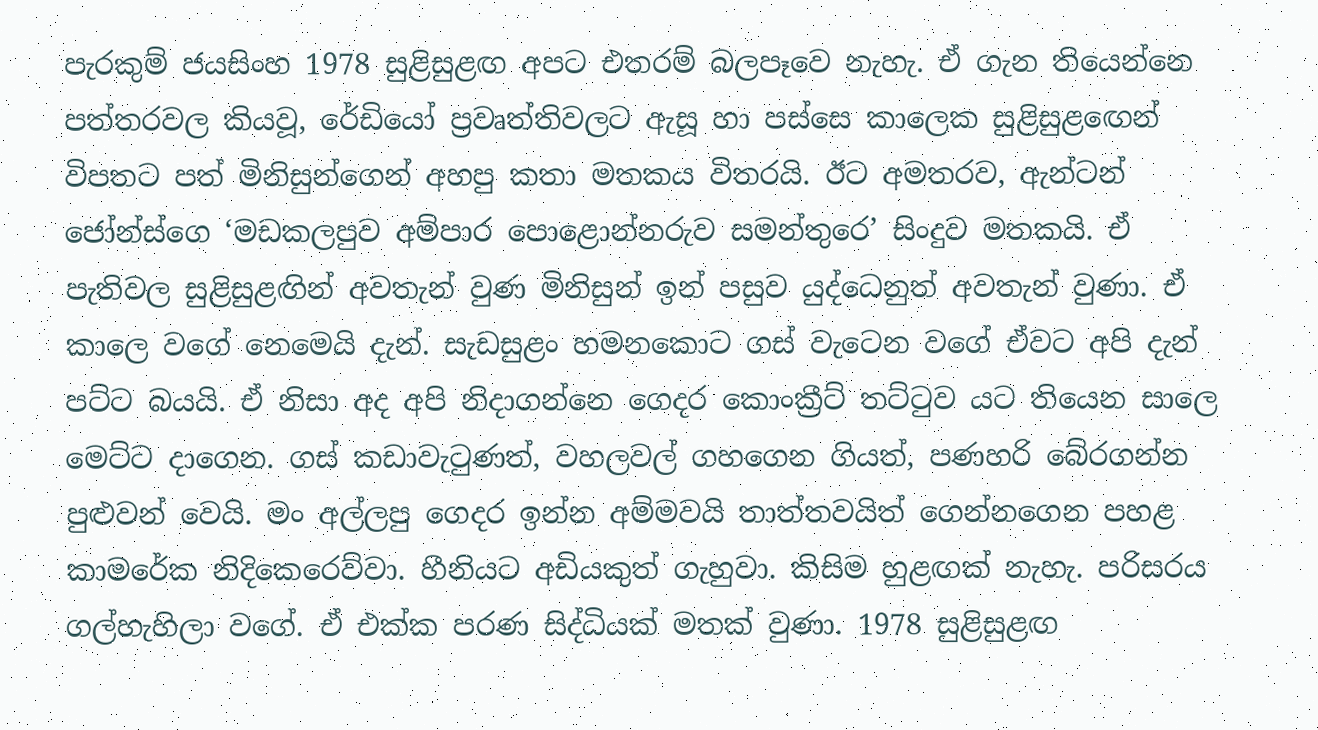පැරකුම් ජයසිංහ 1978 සුළිසුළඟ අපට එතරම් බලපෑවෙ නැහැ. ඒ ගැන තියෙන්නෙ පත්තරවල කියවූ, රේඩියෝ ප්‍රවෘත්තිවලට ඇසූ හා පස්සෙ කාලෙක සුළිසුළඟෙන් විපතට පත් මිනිසුන්ගෙන් අහපු කතා මතකය විතරයි. ඊට අමතරව, ඇන්ටන් ජෝන්ස්ගෙ ‘මඩකලපුව අම්පාර පොළොන්නරුව සමන්තුරෙ’ සිංදුව මතකයි. ඒ පැතිවල සුළිසුළඟින් අවතැන් වුණ මිනිසුන් ඉන් පසුව යුද්ධෙනුත් අවතැන් වුණා. ඒ කාලෙ වගේ නෙමෙයි දැන්. සැඩසුළං හමනකොට ගස් වැටෙන වගේ ඒවට අපි දැන් පට්ට බයයි. ඒ නිසා අද අපි නිදාගන්නෙ ගෙදර කොංක්‍රීට් තට්ටුව යට තියෙන සාලෙ මෙට්ට දාගෙන. ගස් කඩාවැටුණත්, වහලවල් ගහගෙන ගියත්, පණහරි බේරගන්න පුළුවන් වෙයි. මං අල්ලපු ගෙදර ඉන්න අම්මවයි තාත්තවයිත් ගෙන්නගෙන පහළ කාමරේක නිදිකෙරෙව්වා. හීනියට අඩියකුත් ගැහුවා. කිසිම හුළඟක් නැහැ. පරිසරය ගල්හැහිලා වගේ. ඒ එක්ක පරණ සිද්ධියක් මතක් වුණා. 1978 සුළිසුළඟ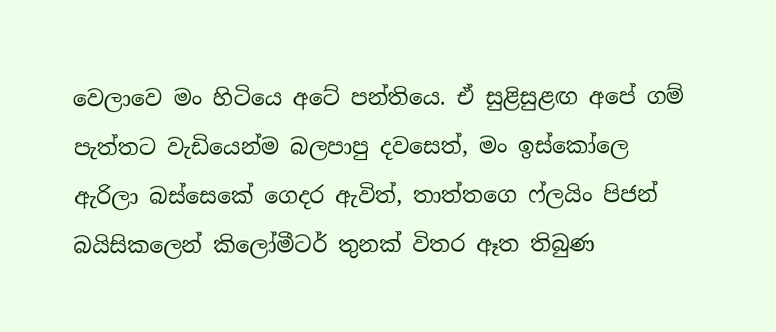වෙලාවෙ මං හිටියෙ අටේ පන්තියෙ. ඒ සුළිසුළඟ අපේ ගම් පැත්තට වැඩියෙන්ම බලපාපු දවසෙත්, මං ඉස්කෝලෙ ඇරිලා බස්සෙකේ ගෙදර ඇවිත්, තාත්තගෙ ෆ්ලයිං පිජන් බයිසිකලෙන් කිලෝමීටර් තුනක් විතර ඈත තිබුණ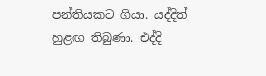පන්තියකට ගියා. යද්දිත් හුළඟ තිබුණා. එද්දි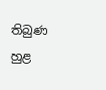තිබුණ හුළ